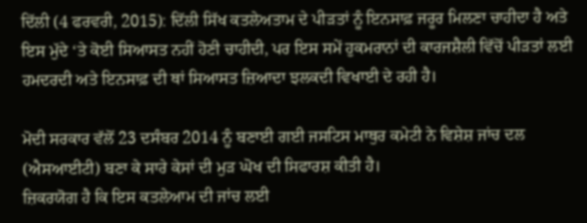ਦਿੱਲੀ (4 ਫਰਵਰੀ, 2015): ਦਿੱਲੀ ਸਿੱਖ ਕਤਲੇਅਤਾਮ ਦੇ ਪੀੜਤਾਂ ਨੂੰ ਇਨਸਾਫ਼ ਜਰੂਰ ਮਿਲਣਾ ਚਾਹੀਦਾ ਹੈ ਅਤੇ ਇਸ ਮੁੱਦੇ ‘ਤੇ ਕੋਈ ਸਿਆਸਤ ਨਹੀਂ ਹੋਣੀ ਚਾਹੀਦੀ, ਪਰ ਇਸ ਸਮੇਂ ਹੁਕਮਰਾਨਾਂ ਦੀ ਕਾਰਜਸ਼ੈਲੀ ਵਿੱਚੋਂ ਪੀੜਤਾਂ ਲਈ ਹਮਦਰਦੀ ਅਤੇ ਇਨਸਾਫ਼ ਦੀ ਥਾਂ ਸਿਆਸਤ ਜ਼ਿਆਦਾ ਝਲਕਦੀ ਵਿਖਾਈ ਦੇ ਰਹੀ ਹੈ।

ਮੋਦੀ ਸਰਕਾਰ ਵੱਲੋਂ 23 ਦਸੰਬਰ 2014 ਨੂੰ ਬਣਾਈ ਗਈ ਜਸਟਿਸ ਮਾਥੁਰ ਕਮੇਟੀ ਨੇ ਵਿਸ਼ੇਸ਼ ਜਾਂਚ ਦਲ (ਐਸਆਈਟੀ) ਬਣਾ ਕੇ ਸਾਰੇ ਕੇਸਾਂ ਦੀ ਮੁੜ ਘੋਖ ਦੀ ਸਿਫਾਰਸ਼ ਕੀਤੀ ਹੈ।
ਜ਼ਿਕਰਯੋਗ ਹੈ ਕਿ ਇਸ ਕਤਲੇਆਮ ਦੀ ਜਾਂਚ ਲਈ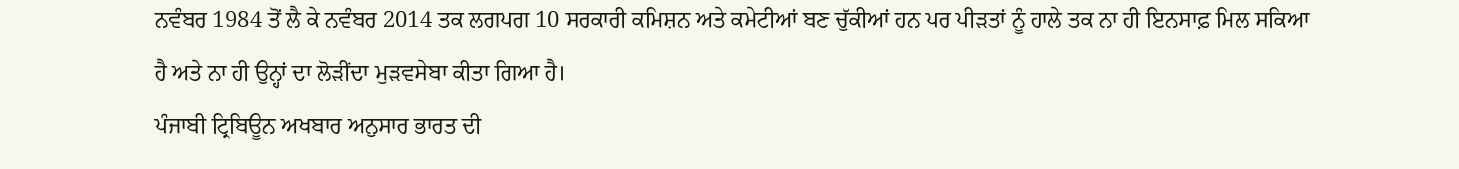ਨਵੰਬਰ 1984 ਤੋਂ ਲੈ ਕੇ ਨਵੰਬਰ 2014 ਤਕ ਲਗਪਗ 10 ਸਰਕਾਰੀ ਕਮਿਸ਼ਨ ਅਤੇ ਕਮੇਟੀਆਂ ਬਣ ਚੁੱਕੀਆਂ ਹਨ ਪਰ ਪੀੜਤਾਂ ਨੂੰ ਹਾਲੇ ਤਕ ਨਾ ਹੀ ਇਨਸਾਫ਼ ਮਿਲ ਸਕਿਆ ਹੈ ਅਤੇ ਨਾ ਹੀ ਉਨ੍ਹਾਂ ਦਾ ਲੋੜੀਂਦਾ ਮੁੜਵਸੇਬਾ ਕੀਤਾ ਗਿਆ ਹੈ।
ਪੰਜਾਬੀ ਟ੍ਰਿਬਿਊਨ ਅਖਬਾਰ ਅਨੁਸਾਰ ਭਾਰਤ ਦੀ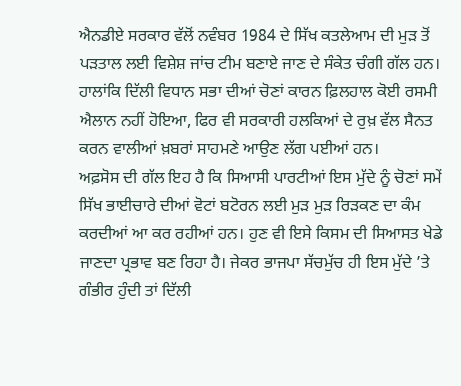ਐਨਡੀਏ ਸਰਕਾਰ ਵੱਲੋਂ ਨਵੰਬਰ 1984 ਦੇ ਸਿੱਖ ਕਤਲੇਆਮ ਦੀ ਮੁੜ ਤੋਂ ਪੜਤਾਲ ਲਈ ਵਿਸ਼ੇਸ਼ ਜਾਂਚ ਟੀਮ ਬਣਾਏ ਜਾਣ ਦੇ ਸੰਕੇਤ ਚੰਗੀ ਗੱਲ ਹਨ। ਹਾਲਾਂਕਿ ਦਿੱਲੀ ਵਿਧਾਨ ਸਭਾ ਦੀਆਂ ਚੋਣਾਂ ਕਾਰਨ ਫ਼ਿਲਹਾਲ ਕੋਈ ਰਸਮੀ ਐਲਾਨ ਨਹੀਂ ਹੋਇਆ, ਫਿਰ ਵੀ ਸਰਕਾਰੀ ਹਲਕਿਆਂ ਦੇ ਰੁਖ਼ ਵੱਲ ਸੈਨਤ ਕਰਨ ਵਾਲੀਆਂ ਖ਼ਬਰਾਂ ਸਾਹਮਣੇ ਆਉਣ ਲੱਗ ਪਈਆਂ ਹਨ।
ਅਫ਼ਸੋਸ ਦੀ ਗੱਲ ਇਹ ਹੈ ਕਿ ਸਿਆਸੀ ਪਾਰਟੀਆਂ ਇਸ ਮੁੱਦੇ ਨੂੰ ਚੋਣਾਂ ਸਮੇਂ ਸਿੱਖ ਭਾਈਚਾਰੇ ਦੀਆਂ ਵੋਟਾਂ ਬਟੋਰਨ ਲਈ ਮੁੜ ਮੁੜ ਰਿੜਕਣ ਦਾ ਕੰਮ ਕਰਦੀਆਂ ਆ ਕਰ ਰਹੀਆਂ ਹਨ। ਹੁਣ ਵੀ ਇਸੇ ਕਿਸਮ ਦੀ ਸਿਆਸਤ ਖੇਡੇ ਜਾਣਦਾ ਪ੍ਰਭਾਵ ਬਣ ਰਿਹਾ ਹੈ। ਜੇਕਰ ਭਾਜਪਾ ਸੱਚਮੁੱਚ ਹੀ ਇਸ ਮੁੱਦੇ ’ਤੇ ਗੰਭੀਰ ਹੁੰਦੀ ਤਾਂ ਦਿੱਲੀ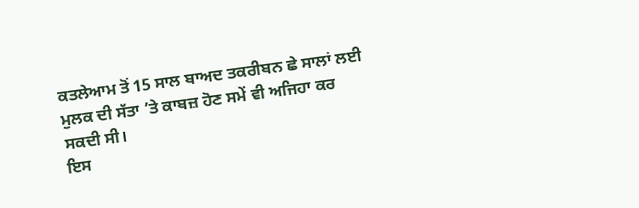ਕਤਲੇਆਮ ਤੋਂ 15 ਸਾਲ ਬਾਅਦ ਤਕਰੀਬਨ ਛੇ ਸਾਲਾਂ ਲਈ ਮੁਲਕ ਦੀ ਸੱਤਾ ’ਤੇ ਕਾਬਜ਼ ਹੋਣ ਸਮੇਂ ਵੀ ਅਜਿਹਾ ਕਰ ਸਕਦੀ ਸੀ।
ਇਸ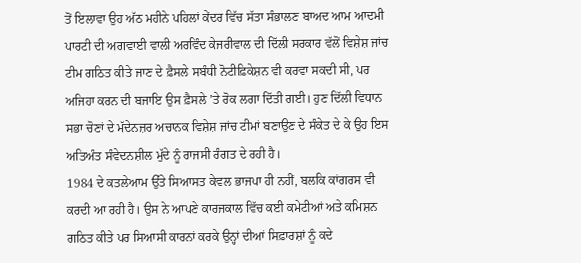ਤੋਂ ਇਲਾਵਾ ਉਹ ਅੱਠ ਮਹੀਨੇ ਪਹਿਲਾਂ ਕੇਂਦਰ ਵਿੱਚ ਸੱਤਾ ਸੰਭਾਲਣ ਬਾਅਦ ਆਮ ਆਦਮੀ ਪਾਰਟੀ ਦੀ ਅਗਵਾਈ ਵਾਲੀ ਅਰਵਿੰਦ ਕੇਜਰੀਵਾਲ ਦੀ ਦਿੱਲੀ ਸਰਕਾਰ ਵੱਲੋਂ ਵਿਸ਼ੇਸ਼ ਜਾਂਚ ਟੀਮ ਗਠਿਤ ਕੀਤੇ ਜਾਣ ਦੇ ਫ਼ੈਸਲੇ ਸਬੰਧੀ ਨੋਟੀਫ਼ਿਕੇਸ਼ਨ ਵੀ ਕਰਵਾ ਸਕਦੀ ਸੀ, ਪਰ ਅਜਿਹਾ ਕਰਨ ਦੀ ਬਜਾਇ ਉਸ ਫ਼ੈਸਲੇ ’ਤੇ ਰੋਕ ਲਗਾ ਦਿੱਤੀ ਗਈ। ਹੁਣ ਦਿੱਲੀ ਵਿਧਾਨ ਸਭਾ ਚੋਣਾਂ ਦੇ ਮੱਦੇਨਜ਼ਰ ਅਚਾਨਕ ਵਿਸ਼ੇਸ਼ ਜਾਂਚ ਟੀਮਾਂ ਬਣਾਉਣ ਦੇ ਸੰਕੇਤ ਦੇ ਕੇ ਉਹ ਇਸ ਅਤਿਅੰਤ ਸੰਵੇਦਨਸ਼ੀਲ ਮੁੱਦੇ ਨੂੰ ਰਾਜਸੀ ਰੰਗਤ ਦੇ ਰਹੀ ਹੈ।
1984 ਦੇ ਕਤਲੇਆਮ ਉੱਤੇ ਸਿਆਸਤ ਕੇਵਲ ਭਾਜਪਾ ਹੀ ਨਹੀਂ, ਬਲਕਿ ਕਾਂਗਰਸ ਵੀ ਕਰਦੀ ਆ ਰਹੀ ਹੈ। ਉਸ ਨੇ ਆਪਣੇ ਕਾਰਜਕਾਲ ਵਿੱਚ ਕਈ ਕਮੇਟੀਆਂ ਅਤੇ ਕਮਿਸ਼ਨ ਗਠਿਤ ਕੀਤੇ ਪਰ ਸਿਆਸੀ ਕਾਰਨਾਂ ਕਰਕੇ ਉਨ੍ਹਾਂ ਦੀਆਂ ਸਿਫ਼ਾਰਸ਼ਾਂ ਨੂੰ ਕਦੇ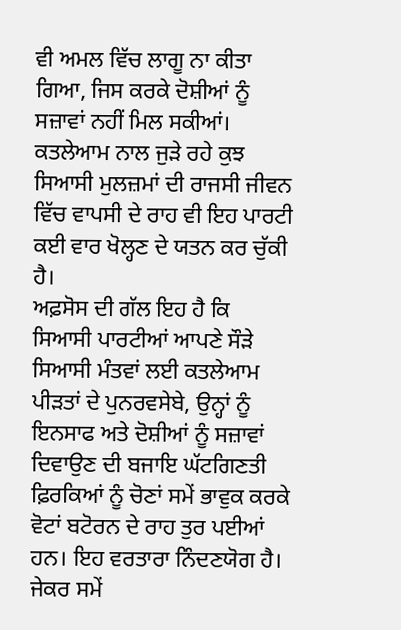ਵੀ ਅਮਲ ਵਿੱਚ ਲਾਗੂ ਨਾ ਕੀਤਾ ਗਿਆ, ਜਿਸ ਕਰਕੇ ਦੋਸ਼ੀਆਂ ਨੂੰ ਸਜ਼ਾਵਾਂ ਨਹੀਂ ਮਿਲ ਸਕੀਆਂ।
ਕਤਲੇਆਮ ਨਾਲ ਜੁੜੇ ਰਹੇ ਕੁਝ ਸਿਆਸੀ ਮੁਲਜ਼ਮਾਂ ਦੀ ਰਾਜਸੀ ਜੀਵਨ ਵਿੱਚ ਵਾਪਸੀ ਦੇ ਰਾਹ ਵੀ ਇਹ ਪਾਰਟੀ ਕਈ ਵਾਰ ਖੋਲ੍ਹਣ ਦੇ ਯਤਨ ਕਰ ਚੁੱਕੀ ਹੈ।
ਅਫ਼ਸੋਸ ਦੀ ਗੱਲ ਇਹ ਹੈ ਕਿ ਸਿਆਸੀ ਪਾਰਟੀਆਂ ਆਪਣੇ ਸੌੜੇ ਸਿਆਸੀ ਮੰਤਵਾਂ ਲਈ ਕਤਲੇਆਮ ਪੀੜਤਾਂ ਦੇ ਪੁਨਰਵਸੇਬੇ, ਉਨ੍ਹਾਂ ਨੂੰ ਇਨਸਾਫ ਅਤੇ ਦੋਸ਼ੀਆਂ ਨੂੰ ਸਜ਼ਾਵਾਂ ਦਿਵਾਉਣ ਦੀ ਬਜਾਇ ਘੱਟਗਿਣਤੀ ਫ਼ਿਰਕਿਆਂ ਨੂੰ ਚੋਣਾਂ ਸਮੇਂ ਭਾਵੁਕ ਕਰਕੇ ਵੋਟਾਂ ਬਟੋਰਨ ਦੇ ਰਾਹ ਤੁਰ ਪਈਆਂ ਹਨ। ਇਹ ਵਰਤਾਰਾ ਨਿੰਦਣਯੋਗ ਹੈ।
ਜੇਕਰ ਸਮੇਂ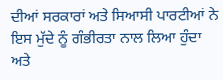ਦੀਆਂ ਸਰਕਾਰਾਂ ਅਤੇ ਸਿਆਸੀ ਪਾਰਟੀਆਂ ਨੇ ਇਸ ਮੁੱਦੇ ਨੂੰ ਗੰਭੀਰਤਾ ਨਾਲ ਲਿਆ ਹੁੰਦਾ ਅਤੇ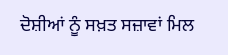ਦੋਸ਼ੀਆਂ ਨੂੰ ਸਖ਼ਤ ਸਜ਼ਾਵਾਂ ਮਿਲ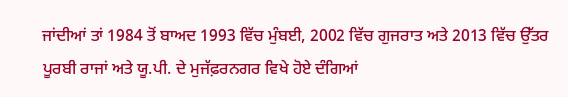ਜਾਂਦੀਆਂ ਤਾਂ 1984 ਤੋਂ ਬਾਅਦ 1993 ਵਿੱਚ ਮੁੰਬਈ, 2002 ਵਿੱਚ ਗੁਜਰਾਤ ਅਤੇ 2013 ਵਿੱਚ ਉੱਤਰ ਪੂਰਬੀ ਰਾਜਾਂ ਅਤੇ ਯੂ.ਪੀ. ਦੇ ਮੁਜੱਫ਼ਰਨਗਰ ਵਿਖੇ ਹੋਏ ਦੰਗਿਆਂ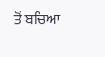ਤੋਂ ਬਚਿਆ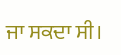ਜਾ ਸਕਦਾ ਸੀ।